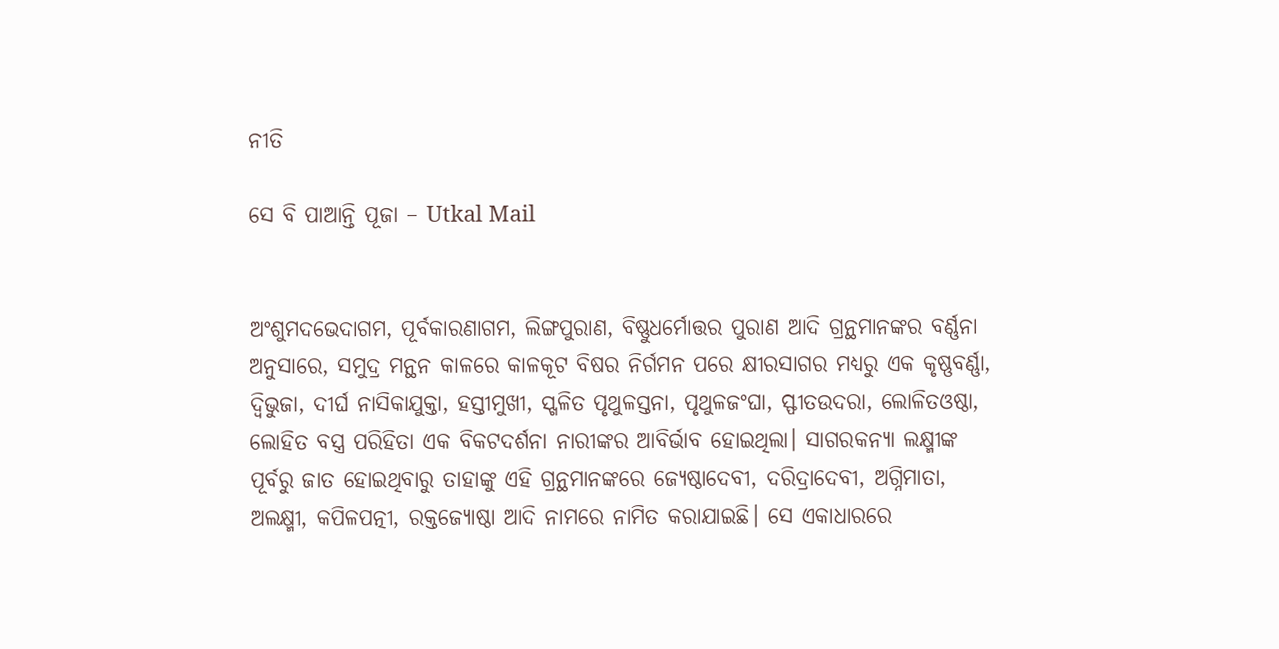ନୀତି

ସେ ବି ପାଆନ୍ତି ପୂଜା – Utkal Mail


ଅଂଶୁମଦଭେଦାଗମ, ପୂର୍ବକାରଣାଗମ, ଲିଙ୍ଗପୁରାଣ, ବିଷ୍ଣୁଧର୍ମୋତ୍ତର ପୁରାଣ ଆଦି ଗ୍ରନ୍ଥମାନଙ୍କର ବର୍ଣ୍ଣନା ଅନୁସାରେ, ସମୁଦ୍ର ମନ୍ଥନ କାଳରେ କାଳକୂଟ ବିଷର ନିର୍ଗମନ ପରେ କ୍ଷୀରସାଗର ମଧ୍ୟରୁ ଏକ କୃଷ୍ଣବର୍ଣ୍ଣା, ଦ୍ୱିଭୁଜା, ଦୀର୍ଘ ନାସିକାଯୁକ୍ତା, ହସ୍ତୀମୁଖୀ, ସ୍ଖଳିତ ପୃଥୁଳସ୍ତନା, ପୃଥୁଳଜଂଘା, ସ୍ଫୀତଉଦରା, ଲୋଳିତଓଷ୍ଠା, ଲୋହିତ ବସ୍ତ୍ର ପରିହିତା ଏକ ବିକଟଦର୍ଶନା ନାରୀଙ୍କର ଆବିର୍ଭାବ ହୋଇଥିଲା। ସାଗରକନ୍ୟା ଲକ୍ଷ୍ମୀଙ୍କ ପୂର୍ବରୁ ଜାତ ହୋଇଥିବାରୁ ତାହାଙ୍କୁ ଏହି ଗ୍ରନ୍ଥମାନଙ୍କରେ ଜ୍ୟେଷ୍ଠାଦେବୀ, ଦରିଦ୍ରାଦେବୀ, ଅଗ୍ନିମାତା, ଅଲକ୍ଷ୍ମୀ, କପିଳପତ୍ନୀ, ରକ୍ତଜ୍ୟୋଷ୍ଠା ଆଦି ନାମରେ ନାମିତ କରାଯାଇଛି। ସେ ଏକାଧାରରେ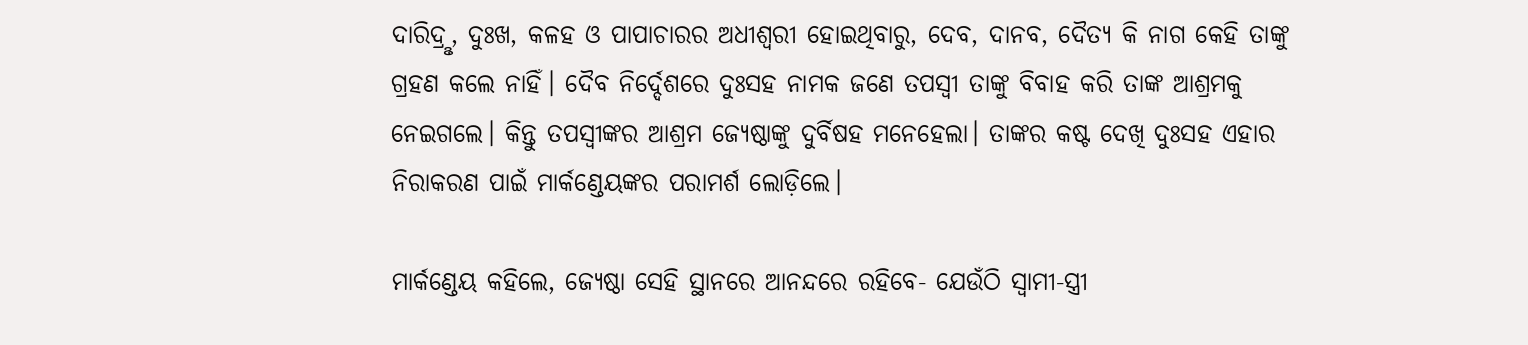ଦାରିଦ୍ରୢ, ଦୁଃଖ, କଳହ ଓ ପାପାଚାରର ଅଧୀଶ୍ୱରୀ ହୋଇଥିବାରୁ, ଦେବ, ଦାନବ, ଦୈତ୍ୟ କି ନାଗ କେହି ତାଙ୍କୁ ଗ୍ରହଣ କଲେ ନାହିଁ। ଦୈବ ନିର୍ଦ୍ଦେଶରେ ଦୁଃସହ ନାମକ ଜଣେ ତପସ୍ୱୀ ତାଙ୍କୁ ବିବାହ କରି ତାଙ୍କ ଆଶ୍ରମକୁ ନେଇଗଲେ। କିନ୍ତୁ ତପସ୍ୱୀଙ୍କର ଆଶ୍ରମ ଜ୍ୟେଷ୍ଠାଙ୍କୁ ଦୁର୍ବିଷହ ମନେହେଲା। ତାଙ୍କର କଷ୍ଟ ଦେଖି ଦୁଃସହ ଏହାର ନିରାକରଣ ପାଇଁ ମାର୍କଣ୍ଡେୟଙ୍କର ପରାମର୍ଶ ଲୋଡ଼ିଲେ।

ମାର୍କଣ୍ଡେୟ କହିଲେ, ଜ୍ୟେଷ୍ଠା ସେହି ସ୍ଥାନରେ ଆନନ୍ଦରେ ରହିବେ- ଯେଉଁଠି ସ୍ୱାମୀ-ସ୍ତ୍ରୀ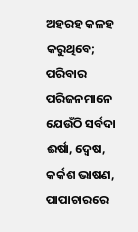ଅହରହ କଳହ କରୁଥିବେ; ପରିବାର ପରିଜନମାନେ ଯେଉଁଠି ସର୍ବଦା ଈର୍ଷା, ଦ୍ୱେଷ, କର୍କଶ ଭାଷଣ, ପାପାଚାରରେ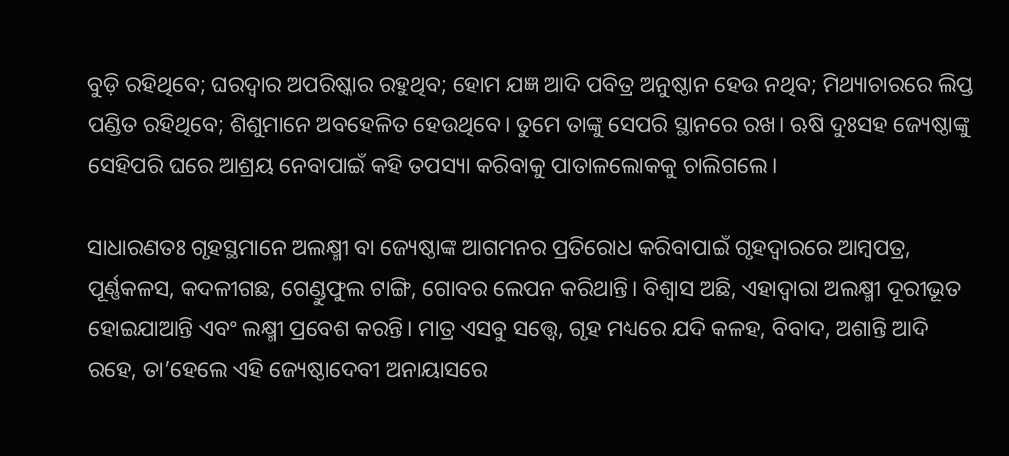ବୁଡ଼ି ରହିଥିବେ; ଘରଦ୍ୱାର ଅପରିଷ୍କାର ରହୁଥିବ; ହୋମ ଯଜ୍ଞ ଆଦି ପବିତ୍ର ଅନୁଷ୍ଠାନ ହେଉ ନଥିବ; ମିଥ୍ୟାଚାରରେ ଲିପ୍ତ ପଣ୍ଡିତ ରହିଥିବେ; ଶିଶୁମାନେ ଅବହେଳିତ ହେଉଥିବେ। ତୁମେ ତାଙ୍କୁ ସେପରି ସ୍ଥାନରେ ରଖ। ଋଷି ଦୁଃସହ ଜ୍ୟେଷ୍ଠାଙ୍କୁ ସେହିପରି ଘରେ ଆଶ୍ରୟ ନେବାପାଇଁ କହି ତପସ୍ୟା କରିବାକୁ ପାତାଳଲୋକକୁ ଚାଲିଗଲେ।

ସାଧାରଣତଃ ଗୃହସ୍ଥମାନେ ଅଲକ୍ଷ୍ମୀ ବା ଜ୍ୟେଷ୍ଠାଙ୍କ ଆଗମନର ପ୍ରତିରୋଧ କରିବାପାଇଁ ଗୃହଦ୍ୱାରରେ ଆମ୍ବପତ୍ର, ପୂର୍ଣ୍ଣକଳସ, କଦଳୀଗଛ, ଗେଣ୍ଡୁଫୁଲ ଟାଙ୍ଗି, ଗୋବର ଲେପନ କରିଥାନ୍ତି। ବିଶ୍ୱାସ ଅଛି, ଏହାଦ୍ୱାରା ଅଲକ୍ଷ୍ମୀ ଦୂରୀଭୂତ ହୋଇଯାଆନ୍ତି ଏବଂ ଲକ୍ଷ୍ମୀ ପ୍ରବେଶ କରନ୍ତି। ମାତ୍ର ଏସବୁ ସତ୍ତ୍ୱେ, ଗୃହ ମଧ୍ୟରେ ଯଦି କଳହ, ବିବାଦ, ଅଶାନ୍ତି ଆଦି ରହେ, ତା’ହେଲେ ଏହି ଜ୍ୟେଷ୍ଠାଦେବୀ ଅନାୟାସରେ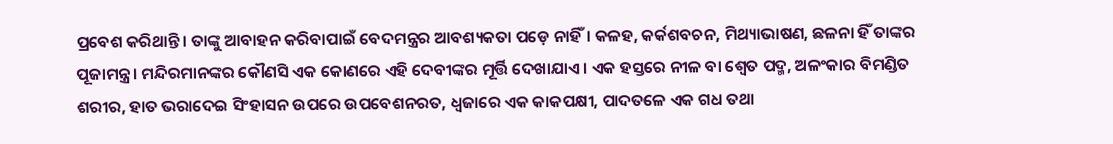ପ୍ରବେଶ କରିଥାନ୍ତି। ତାଙ୍କୁ ଆବାହନ କରିବାପାଇଁ ବେଦମନ୍ତ୍ରର ଆବଶ୍ୟକତା ପଡ଼େ ନାହିଁ। କଳହ, କର୍କଶବଚନ, ମିଥ୍ୟାଭାଷଣ, ଛଳନା ହିଁ ତାଙ୍କର ପୂଜାମନ୍ତ୍ର। ମନ୍ଦିରମାନଙ୍କର କୌଣସି ଏକ କୋଣରେ ଏହି ଦେବୀଙ୍କର ମୂର୍ତ୍ତି ଦେଖାଯାଏ। ଏକ ହସ୍ତରେ ନୀଳ ବା ଶ୍ୱେତ ପଦ୍ମ, ଅଳଂକାର ବିମଣ୍ଡିତ ଶରୀର, ହାତ ଭରାଦେଇ ସିଂହାସନ ଉପରେ ଉପବେଶନରତ, ଧ୍ୱଜାରେ ଏକ କାକପକ୍ଷୀ, ପାଦତଳେ ଏକ ଗଧ ତଥା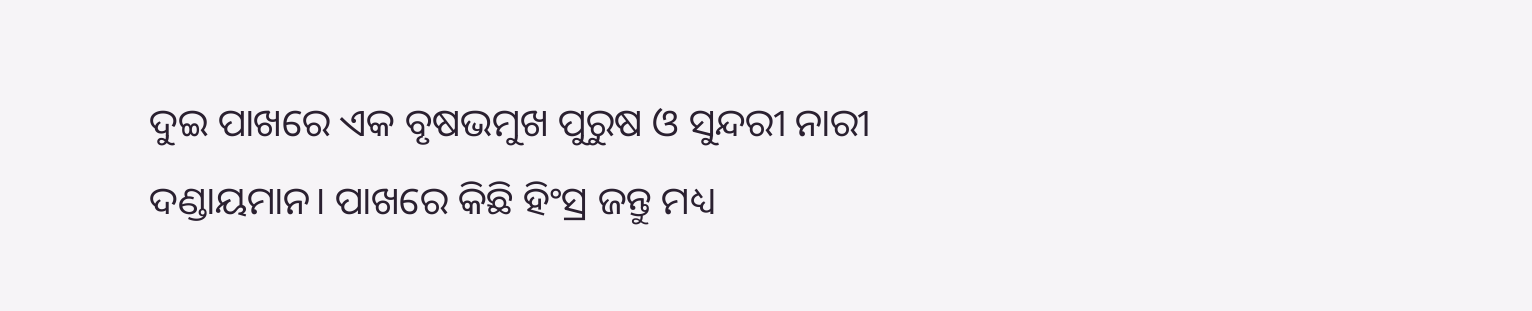ଦୁଇ ପାଖରେ ଏକ ବୃଷଭମୁଖ ପୁରୁଷ ଓ ସୁନ୍ଦରୀ ନାରୀ ଦଣ୍ଡାୟମାନ। ପାଖରେ କିଛି ହିଂସ୍ର ଜନ୍ତୁ ମଧ୍ୟ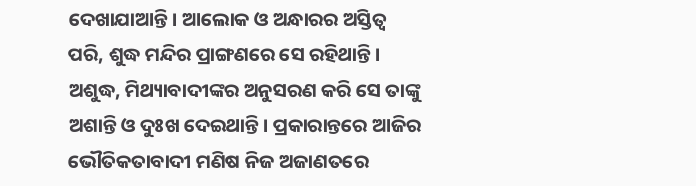ଦେଖାଯାଆନ୍ତି। ଆଲୋକ ଓ ଅନ୍ଧାରର ଅସ୍ତିତ୍ୱ ପରି, ଶୁଦ୍ଧ ମନ୍ଦିର ପ୍ରାଙ୍ଗଣରେ ସେ ରହିଥାନ୍ତି। ଅଶୁଦ୍ଧ, ମିଥ୍ୟାବାଦୀଙ୍କର ଅନୁସରଣ କରି ସେ ତାଙ୍କୁ ଅଶାନ୍ତି ଓ ଦୁଃଖ ଦେଇଥାନ୍ତି। ପ୍ରକାରାନ୍ତରେ ଆଜିର ଭୌତିକତାବାଦୀ ମଣିଷ ନିଜ ଅଜାଣତରେ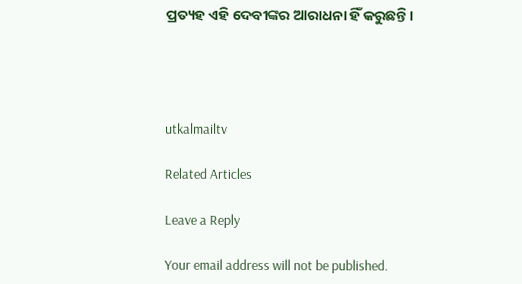ପ୍ରତ୍ୟହ ଏହି ଦେବୀଙ୍କର ଆରାଧନା ହିଁ କରୁଛନ୍ତି।




utkalmailtv

Related Articles

Leave a Reply

Your email address will not be published.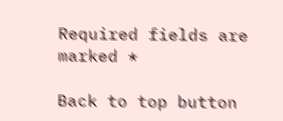Required fields are marked *

Back to top button